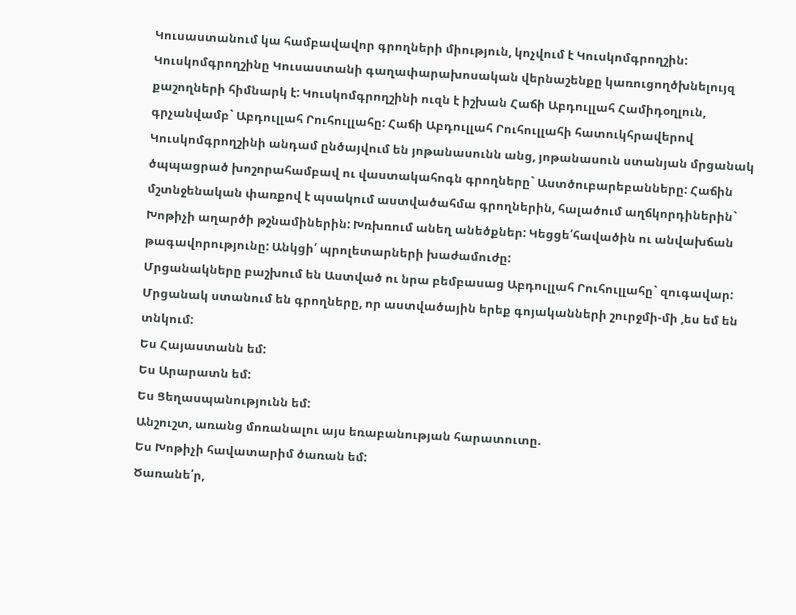Կուսաստանում կա համբավավոր գրողների միություն, կոչվում է Կուսկոմգրողշին: Կուսկոմգրողշինը Կուսաստանի գաղափարախոսական վերնաշենքը կառուցողծխնելույզ քաշողների հիմնարկ է: Կուսկոմգրողշինի ուզն է իշխան Հաճի Աբդուլլահ Համիդօղլուն, գրչանվամբ` Աբդուլլահ Րուհուլլահը: Հաճի Աբդուլլահ Րուհուլլահի հատուկհրավերով Կուսկոմգրողշինի անդամ ընծայվում են յոթանասունն անց, յոթանասուն ստանյան մրցանակ ծպպացրած խոշորահամբավ ու վաստակահոգն գրողները` Աստծուբարեբանները: Հաճին մշտնջենական փառքով է պսակում աստվածահմա գրողներին, հալածում աղճկորդիներին` Խոթիչի աղարծի թշնամիներին: Խռխռում անեղ անեծքներ: Կեցցե՛հավածին ու անվախճան թագավորությունը: Անկցի՛ պրոլետարների խաժամուժը:
Մրցանակները բաշխում են Աստված ու նրա բեմբասաց Աբդուլլահ Րուհուլլահը` զուգավար: Մրցանակ ստանում են գրողները, որ աստվածային երեք գոյականների շուրջմի-մի ,ես եմ են տնկում:
Ես Հայաստանն եմ:
Ես Արարատն եմ:
Ես Ցեղասպանությունն եմ:
Անշուշտ, առանց մոռանալու այս եռաբանության հարատուտը.
Ես Խոթիչի հավատարիմ ծառան եմ:
Ծառանե՛ր,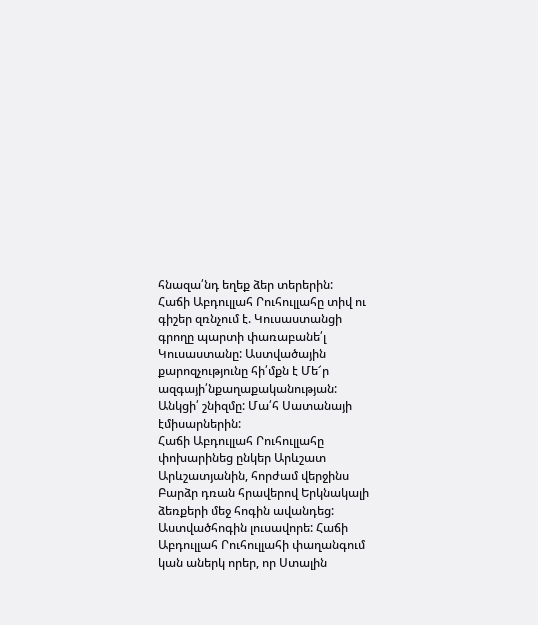հնազա՛նդ եղեք ձեր տերերին:
Հաճի Աբդուլլահ Րուհուլլահը տիվ ու գիշեր զռնչում է. Կուսաստանցի գրողը պարտի փառաբանե՛լ Կուսաստանը: Աստվածային քարոզչությունը հի՛մքն է Մե՜ր ազգայի՛նքաղաքականության: Անկցի՛ շնիզմը: Մա՛հ Սատանայի էմիսարներին:
Հաճի Աբդուլլահ Րուհուլլահը փոխարինեց ընկեր Արևշատ Արևշատյանին, հորժամ վերջինս Բարձր դռան հրավերով Երկնակալի ձեռքերի մեջ հոգին ավանդեց: Աստվածհոգին լուսավորե: Հաճի Աբդուլլահ Րուհուլլահի փաղանգում կան աներկ որեր, որ Ստալին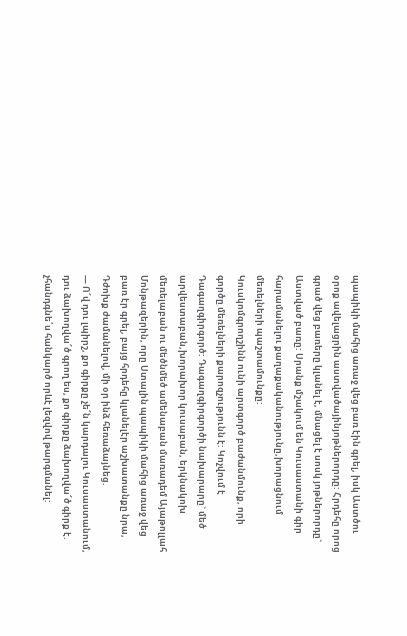պապիկի մահից առաջ վեց բառ էին գրել, իսկ Աստծու օրոք ավելացրին աստվածայինյոթներորդը: Հրդեհը որոց գրած վեց բառերը կլանել է, մնացել է սոսկ յոթներորդը` Աստված բառը: Սրանք մշակում են Կուսաստանի գիր հարամանելու քաղաքականությունը,խորացնում մեռելների պաշտամունքը:
Կուսկոմգրողշինն ունի արտգործ բաժանմունք, որի գործը մեռելների քարոզչությունն է: Կոչվում է Դագաղգիրգործ: Դագաղգիրգործի նախարարը` մեծ արվեստաբան,խորախոր կուսաբան, երկնակոխ մեռելաբան ու մեծնմեծ ամենաբան մառադեմ Այաթոլլահ Մոնթազերին, որը Ստալին պապիկի մահից առաջ վեց բառ էր գրել, բայց հրդեհը կլանելէր աշխատանքը նրա, Դժոխք ժամանելով, մի օր ինձ հեռաձայնեց.
— Ո՜վ դու լպիրշ, քո գիրքը չե՜ն կարդալու Կուսաստանում, դու ձախողվա՜ծ գրող ես, քո գիրքը ձախողվա՜ծ գիրք է. չհանդգնե՛ս հանկարծ որևէ լեզվով թարգմանել: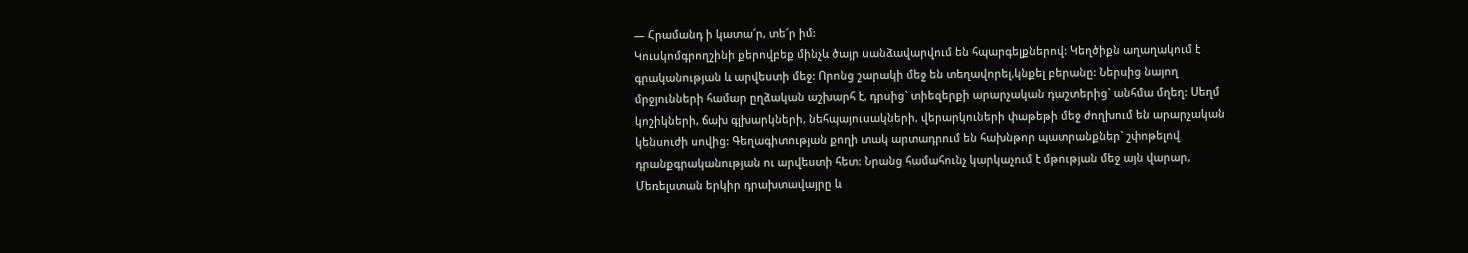— Հրամանդ ի կատա՜ր, տե՜ր իմ:
Կուսկոմգրողշինի քերովբեք մինչև ծայր սանձավարվում են հպարգելքներով: Կեղծիքն աղաղակում է գրականության և արվեստի մեջ: Որոնց շարակի մեջ են տեղավորել,կնքել բերանը: Ներսից նայող մրջյունների համար ըղձական աշխարհ է, դրսից` տիեզերքի արարչական դաշտերից` անհմա մղեղ: Սեղմ կոշիկների, ճախ գլխարկների, նեհպայուսակների, վերարկուների փաթեթի մեջ ժողխում են արարչական կենսուժի սովից: Գեղագիտության քողի տակ արտադրում են հախնթոր պատրանքներ` շփոթելով դրանքգրականության ու արվեստի հետ: Նրանց համահունչ կարկաչում է մթության մեջ այն վարար, Մեռելստան երկիր դրախտավայրը և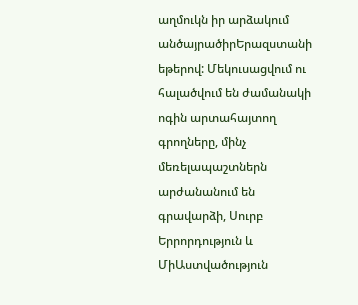աղմուկն իր արձակում անծայրածիրԵրազստանի եթերով: Մեկուսացվում ու հալածվում են ժամանակի ոգին արտահայտող գրողները, մինչ մեռելապաշտներն արժանանում են գրավարձի, Սուրբ Երրորդություն և ՄիԱստվածություն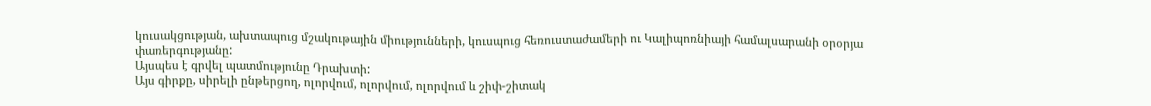կուսակցության, ախտապուց մշակութային միությունների, կուսպուց հեռուստաժամերի ու Կալիպոռնիայի համալսարանի օրօրյա փառերգությանը:
Այսպես է գրվել պատմությունը Դրախտի:
Այս գիրքը, սիրելի ընթերցող, ոլորվում, ոլորվում, ոլորվում և շիփ-շիտակ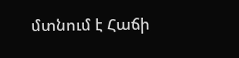մտնում է Հաճի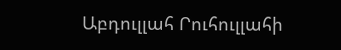Աբդուլլահ Րուհուլլահի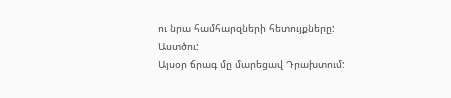ու նրա համհարզների հետույքները:
Աստծու:
Այսօր ճրագ մը մարեցավ Դրախտում: